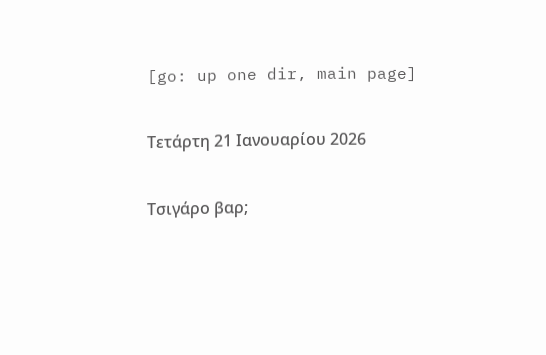[go: up one dir, main page]

Τετάρτη 21 Ιανουαρίου 2026

Τσιγάρο βαρ;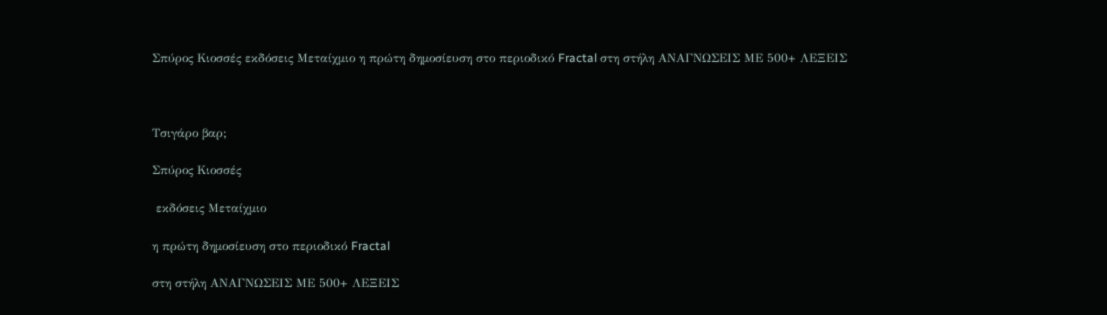Σπύρος Κιοσσές εκδόσεις Μεταίχμιο η πρώτη δημοσίευση στο περιοδικό Fractal στη στήλη ΑΝΑΓΝΩΣΕΙΣ ΜΕ 500+ ΛΕΞΕΙΣ



Τσιγάρο βαρ;

Σπύρος Κιοσσές

 εκδόσεις Μεταίχμιο

η πρώτη δημοσίευση στο περιοδικό Fractal

στη στήλη ΑΝΑΓΝΩΣΕΙΣ ΜΕ 500+ ΛΕΞΕΙΣ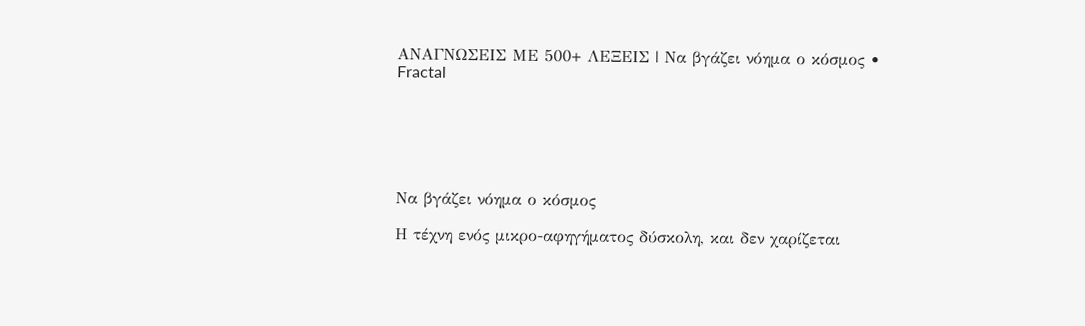ΑΝΑΓΝΩΣΕΙΣ ΜΕ 500+ ΛΕΞΕΙΣ | Να βγάζει νόημα ο κόσμος • Fractal






Να βγάζει νόημα ο κόσμος

Η τέχνη ενός μικρο-αφηγήματος δύσκολη, και δεν χαρίζεται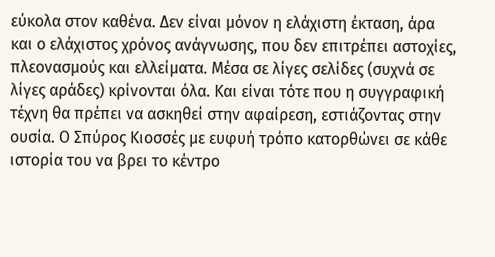εύκολα στον καθένα. Δεν είναι μόνον η ελάχιστη έκταση, άρα και ο ελάχιστος χρόνος ανάγνωσης, που δεν επιτρέπει αστοχίες, πλεονασμούς και ελλείματα. Μέσα σε λίγες σελίδες (συχνά σε λίγες αράδες) κρίνονται όλα. Και είναι τότε που η συγγραφική τέχνη θα πρέπει να ασκηθεί στην αφαίρεση, εστιάζοντας στην ουσία. Ο Σπύρος Κιοσσές με ευφυή τρόπο κατορθώνει σε κάθε ιστορία του να βρει το κέντρο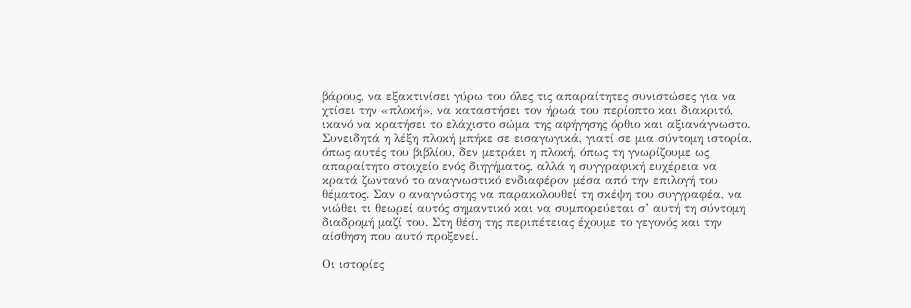βάρους, να εξακτινίσει γύρω του όλες τις απαραίτητες συνιστώσες για να χτίσει την «πλοκή», να καταστήσει τον ήρωά του περίοπτο και διακριτό, ικανό να κρατήσει το ελάχιστο σώμα της αφήγησης όρθιο και αξιανάγνωστο. Συνειδητά η λέξη πλοκή μπήκε σε εισαγωγικά, γιατί σε μια σύντομη ιστορία, όπως αυτές του βιβλίου, δεν μετράει η πλοκή, όπως τη γνωρίζουμε ως απαραίτητο στοιχείο ενός διηγήματος, αλλά η συγγραφική ευχέρεια να κρατά ζωντανό το αναγνωστικό ενδιαφέρον μέσα από την επιλογή του θέματος. Σαν ο αναγνώστης να παρακολουθεί τη σκέψη του συγγραφέα, να νιώθει τι θεωρεί αυτός σημαντικό και να συμπορεύεται σ’ αυτή τη σύντομη διαδρομή μαζί του. Στη θέση της περιπέτειας έχουμε το γεγονός και την αίσθηση που αυτό προξενεί.

Οι ιστορίες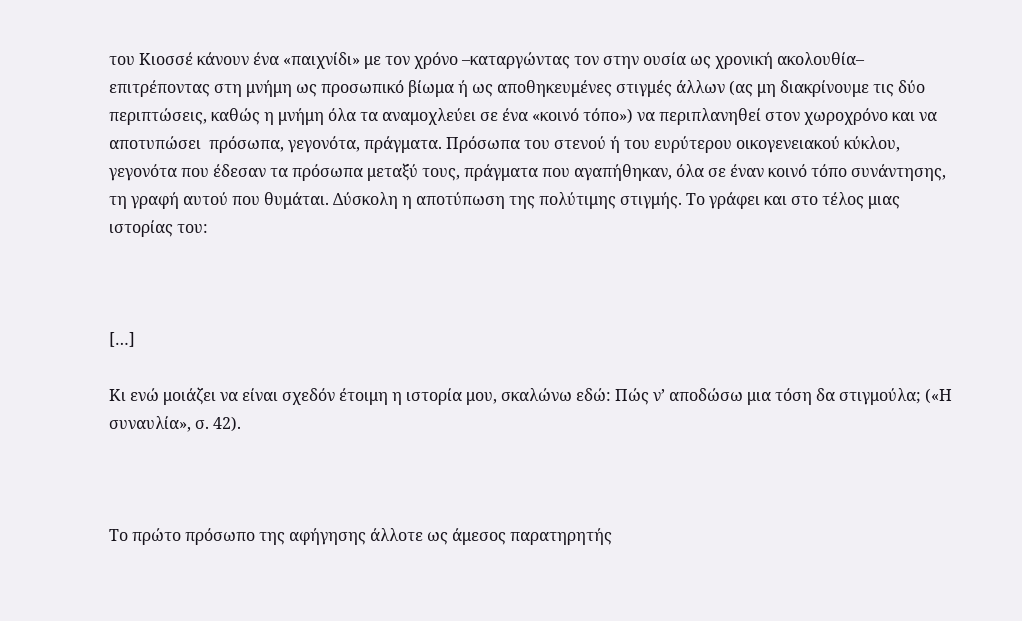του Κιοσσέ κάνουν ένα «παιχνίδι» με τον χρόνο –καταργώντας τον στην ουσία ως χρονική ακολουθία– επιτρέποντας στη μνήμη ως προσωπικό βίωμα ή ως αποθηκευμένες στιγμές άλλων (ας μη διακρίνουμε τις δύο περιπτώσεις, καθώς η μνήμη όλα τα αναμοχλεύει σε ένα «κοινό τόπο») να περιπλανηθεί στον χωροχρόνο και να αποτυπώσει  πρόσωπα, γεγονότα, πράγματα. Πρόσωπα του στενού ή του ευρύτερου οικογενειακού κύκλου, γεγονότα που έδεσαν τα πρόσωπα μεταξύ τους, πράγματα που αγαπήθηκαν, όλα σε έναν κοινό τόπο συνάντησης, τη γραφή αυτού που θυμάται. Δύσκολη η αποτύπωση της πολύτιμης στιγμής. Το γράφει και στο τέλος μιας ιστορίας του:



[…]

Κι ενώ μοιάζει να είναι σχεδόν έτοιμη η ιστορία μου, σκαλώνω εδώ: Πώς ν’ αποδώσω μια τόση δα στιγμούλα; («Η συναυλία», σ. 42).



Το πρώτο πρόσωπο της αφήγησης άλλοτε ως άμεσος παρατηρητής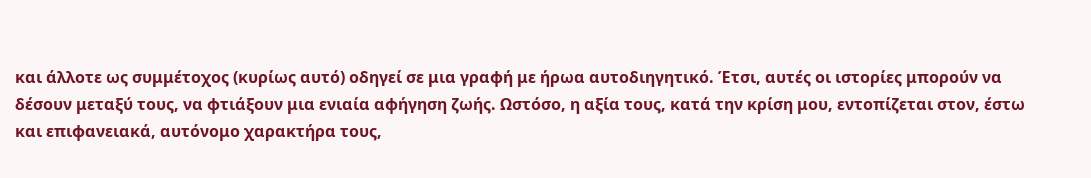και άλλοτε ως συμμέτοχος (κυρίως αυτό) οδηγεί σε μια γραφή με ήρωα αυτοδιηγητικό. Έτσι, αυτές οι ιστορίες μπορούν να δέσουν μεταξύ τους, να φτιάξουν μια ενιαία αφήγηση ζωής. Ωστόσο, η αξία τους, κατά την κρίση μου, εντοπίζεται στον, έστω και επιφανειακά, αυτόνομο χαρακτήρα τους,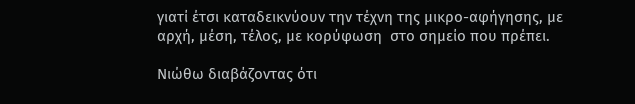γιατί έτσι καταδεικνύουν την τέχνη της μικρο-αφήγησης, με αρχή, μέση, τέλος, με κορύφωση  στο σημείο που πρέπει.

Νιώθω διαβάζοντας ότι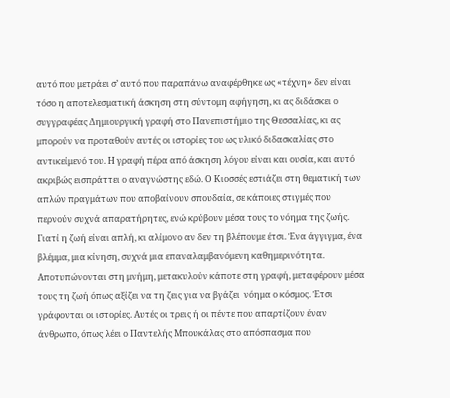αυτό που μετράει σ’ αυτό που παραπάνω αναφέρθηκε ως «τέχνη» δεν είναι τόσο η αποτελεσματική άσκηση στη σύντομη αφήγηση, κι ας διδάσκει ο συγγραφέας Δημιουργική γραφή στο Πανεπιστήμιο της Θεσσαλίας, κι ας μπορούν να προταθούν αυτές οι ιστορίες του ως υλικό διδασκαλίας στο αντικείμενό του. Η γραφή πέρα από άσκηση λόγου είναι και ουσία, και αυτό ακριβώς εισπράττει ο αναγνώστης εδώ. Ο Κιοσσές εστιάζει στη θεματική των απλών πραγμάτων που αποβαίνουν σπουδαία, σε κάποιες στιγμές που περνούν συχνά απαρατήρητες, ενώ κρύβουν μέσα τους το νόημα της ζωής. Γιατί η ζωή είναι απλή, κι αλίμονο αν δεν τη βλέπουμε έτσι. Ένα άγγιγμα, ένα βλέμμα, μια κίνηση, συχνά μια επαναλαμβανόμενη καθημερινότητα. Αποτυπώνονται στη μνήμη, μετακυλούν κάποτε στη γραφή, μεταφέρουν μέσα τους τη ζωή όπως αξίζει να τη ζεις για να βγάζει  νόημα ο κόσμος. Έτσι γράφονται οι ιστορίες. Αυτές οι τρεις ή οι πέντε που απαρτίζουν έναν άνθρωπο, όπως λέει ο Παντελής Μπουκάλας στο απόσπασμα που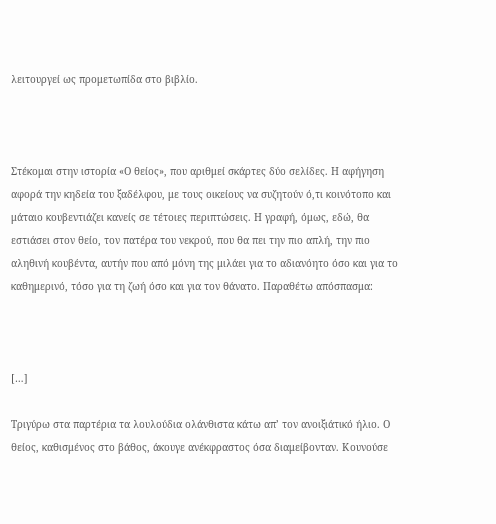λειτουργεί ως προμετωπίδα στο βιβλίο.



Στέκομαι στην ιστορία «Ο θείος», που αριθμεί σκάρτες δύο σελίδες. Η αφήγηση αφορά την κηδεία του ξαδέλφου, με τους οικείους να συζητούν ό,τι κοινότοπο και μάταιο κουβεντιάζει κανείς σε τέτοιες περιπτώσεις. Η γραφή, όμως, εδώ, θα εστιάσει στον θείο, τον πατέρα του νεκρού, που θα πει την πιο απλή, την πιο αληθινή κουβέντα, αυτήν που από μόνη της μιλάει για το αδιανόητο όσο και για το καθημερινό, τόσο για τη ζωή όσο και για τον θάνατο. Παραθέτω απόσπασμα:



[…]

Τριγύρω στα παρτέρια τα λουλούδια ολάνθιστα κάτω απ’ τον ανοιξιάτικό ήλιο. Ο θείος, καθισμένος στο βάθος, άκουγε ανέκφραστος όσα διαμείβονταν. Κουνούσε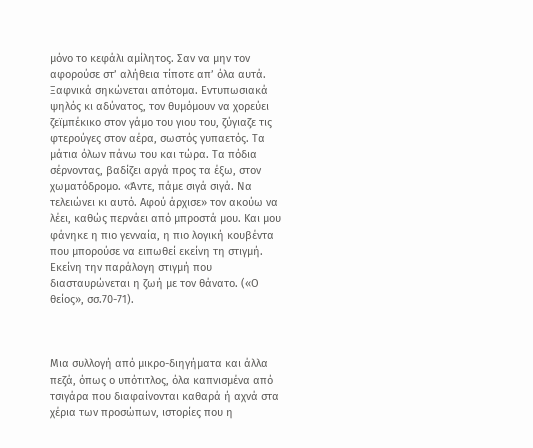μόνο το κεφάλι αμίλητος. Σαν να μην τον αφορούσε στ’ αλήθεια τίποτε απ’ όλα αυτά. Ξαφνικά σηκώνεται απότομα. Εντυπωσιακά ψηλός κι αδύνατος, τον θυμόμουν να χορεύει ζεϊμπέκικο στον γάμο του γιου του, ζύγιαζε τις φτερούγες στον αέρα, σωστός γυπαετός. Τα μάτια όλων πάνω του και τώρα. Τα πόδια σέρνοντας, βαδίζει αργά προς τα έξω, στον χωματόδρομο. «Άντε, πάμε σιγά σιγά. Να τελειώνει κι αυτό. Αφού άρχισε» τον ακούω να λέει, καθώς περνάει από μπροστά μου. Και μου φάνηκε η πιο γενναία, η πιο λογική κουβέντα που μπορούσε να ειπωθεί εκείνη τη στιγμή. Εκείνη την παράλογη στιγμή που διασταυρώνεται η ζωή με τον θάνατο. («Ο θείος», σσ.70-71).



Μια συλλογή από μικρο-διηγήματα και άλλα πεζά, όπως ο υπότιτλος, όλα καπνισμένα από τσιγάρα που διαφαίνονται καθαρά ή αχνά στα χέρια των προσώπων, ιστορίες που η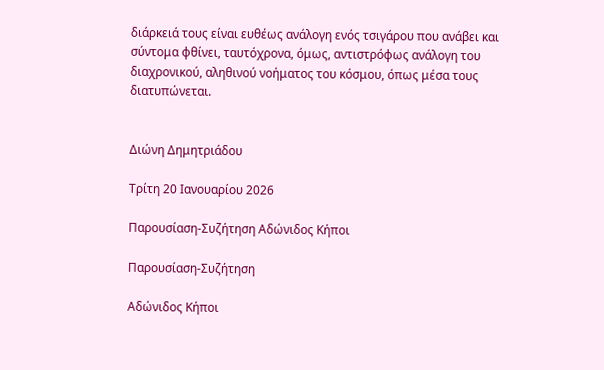διάρκειά τους είναι ευθέως ανάλογη ενός τσιγάρου που ανάβει και σύντομα φθίνει, ταυτόχρονα, όμως, αντιστρόφως ανάλογη του διαχρονικού, αληθινού νοήματος του κόσμου, όπως μέσα τους διατυπώνεται.


Διώνη Δημητριάδου

Τρίτη 20 Ιανουαρίου 2026

Παρουσίαση-Συζήτηση Αδώνιδος Κήποι

Παρουσίαση-Συζήτηση

Αδώνιδος Κήποι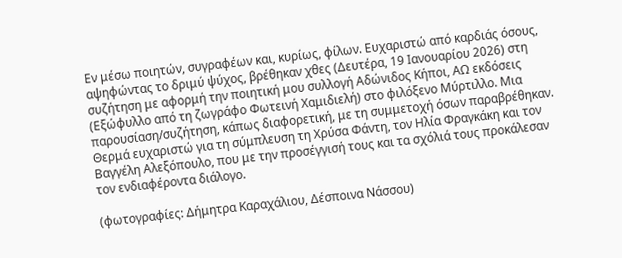Εν μέσω ποιητών, συγραφέων και, κυρίως, φίλων. Ευχαριστώ από καρδιάς όσους, αψηφώντας το δριμύ ψύχος, βρέθηκαν χθες (Δευτέρα, 19 Ιανουαρίου 2026) στη συζήτηση με αφορμή την ποιητική μου συλλογή Αδώνιδος Κήποι, ΑΩ εκδόσεις (Εξώφυλλο από τη ζωγράφο Φωτεινή Χαμιδιελή) στο φιλόξενο Μύρτιλλο. Μια παρουσίαση/συζήτηση, κάπως διαφορετική, με τη συμμετοχή όσων παραβρέθηκαν. Θερμά ευχαριστώ για τη σύμπλευση τη Χρύσα Φάντη, τον Ηλία Φραγκάκη και τον Βαγγέλη Αλεξόπουλο, που με την προσέγγισή τους και τα σχόλιά τους προκάλεσαν τον ενδιαφέροντα διάλογο.

(φωτογραφίες: Δήμητρα Καραχάλιου, Δέσποινα Νάσσου)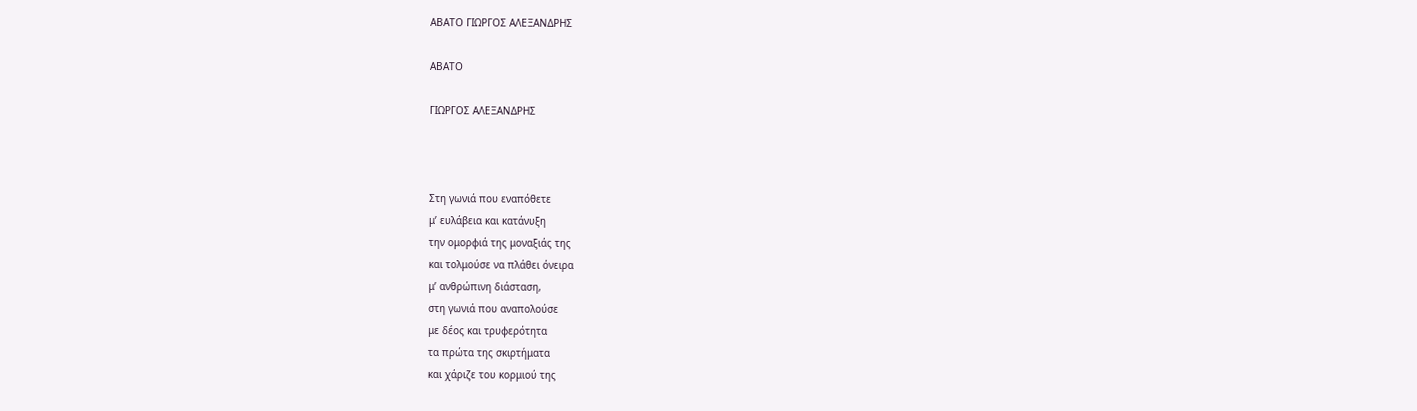ΑΒΑΤΟ ΓΙΩΡΓΟΣ ΑΛΕΞΑΝΔΡΗΣ

ΑΒΑΤΟ

ΓΙΩΡΓΟΣ ΑΛΕΞΑΝΔΡΗΣ



Στη γωνιά που εναπόθετε
μ’ ευλάβεια και κατάνυξη
την ομορφιά της μοναξιάς της
και τολμούσε να πλάθει όνειρα
μ’ ανθρώπινη διάσταση,
στη γωνιά που αναπολούσε
με δέος και τρυφερότητα
τα πρώτα της σκιρτήματα
και χάριζε του κορμιού της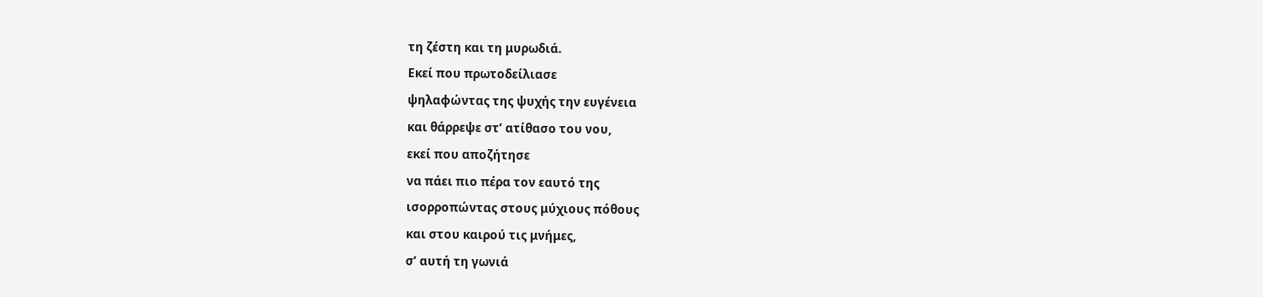τη ζέστη και τη μυρωδιά.
Εκεί που πρωτοδείλιασε
ψηλαφώντας της ψυχής την ευγένεια
και θάρρεψε στ’ ατίθασο του νου,
εκεί που αποζήτησε
να πάει πιο πέρα τον εαυτό της
ισορροπώντας στους μύχιους πόθους
και στου καιρού τις μνήμες,
σ’ αυτή τη γωνιά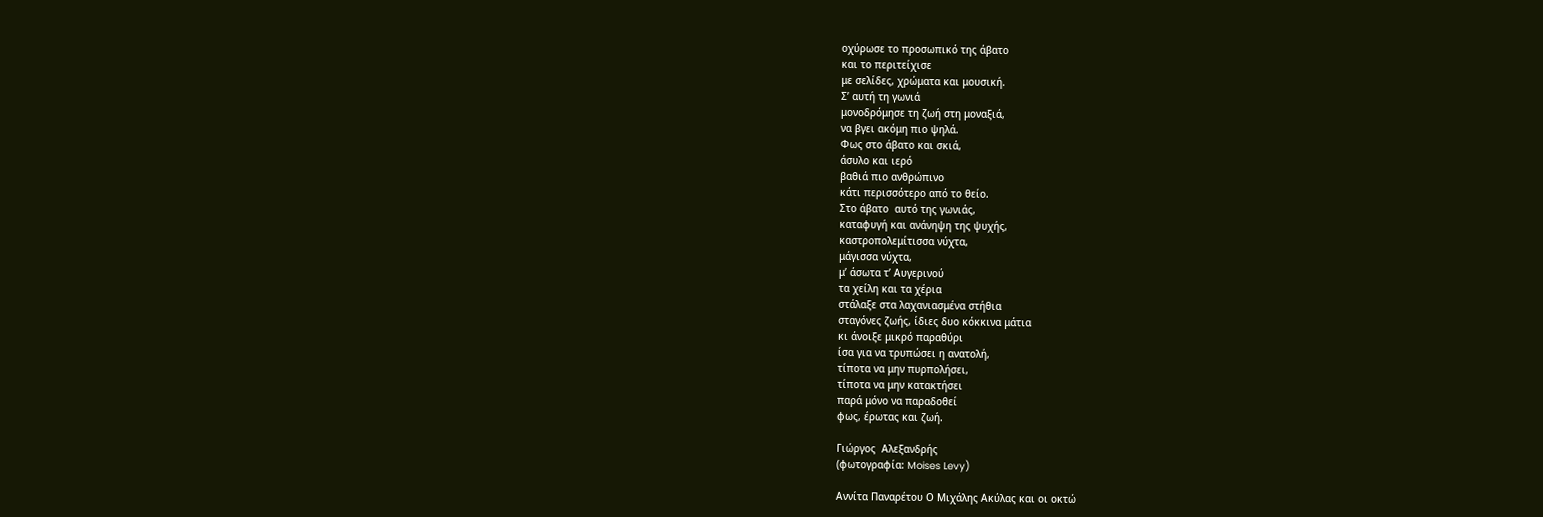οχύρωσε το προσωπικό της άβατο
και το περιτείχισε
με σελίδες, χρώματα και μουσική.
Σ’ αυτή τη γωνιά
μονοδρόμησε τη ζωή στη μοναξιά,
να βγει ακόμη πιο ψηλά.
Φως στο άβατο και σκιά,
άσυλο και ιερό
βαθιά πιο ανθρώπινο
κάτι περισσότερο από το θείο.
Στο άβατο  αυτό της γωνιάς,
καταφυγή και ανάνηψη της ψυχής,
καστροπολεμίτισσα νύχτα,
μάγισσα νύχτα,
μ’ άσωτα τ’ Αυγερινού
τα χείλη και τα χέρια
στάλαξε στα λαχανιασμένα στήθια
σταγόνες ζωής, ίδιες δυο κόκκινα μάτια
κι άνοιξε μικρό παραθύρι
ίσα για να τρυπώσει η ανατολή,
τίποτα να μην πυρπολήσει,
τίποτα να μην κατακτήσει
παρά μόνο να παραδοθεί
φως, έρωτας και ζωή.

Γιώργος  Αλεξανδρής
(φωτογραφία: Moises Levy)

Αννίτα Παναρέτου Ο Μιχάλης Ακύλας και οι οκτώ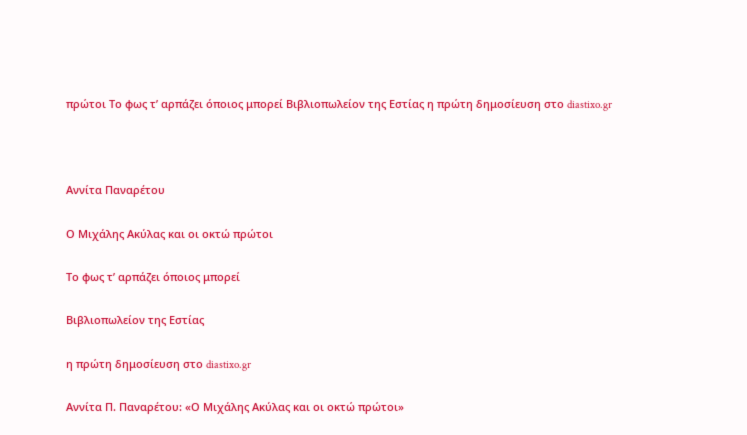πρώτοι Το φως τ’ αρπάζει όποιος μπορεί Βιβλιοπωλείον της Εστίας η πρώτη δημοσίευση στο diastixo.gr



Αννίτα Παναρέτου

Ο Μιχάλης Ακύλας και οι οκτώ πρώτοι

Το φως τ’ αρπάζει όποιος μπορεί

Βιβλιοπωλείον της Εστίας

η πρώτη δημοσίευση στο diastixo.gr

Αννίτα Π. Παναρέτου: «Ο Μιχάλης Ακύλας και οι οκτώ πρώτοι»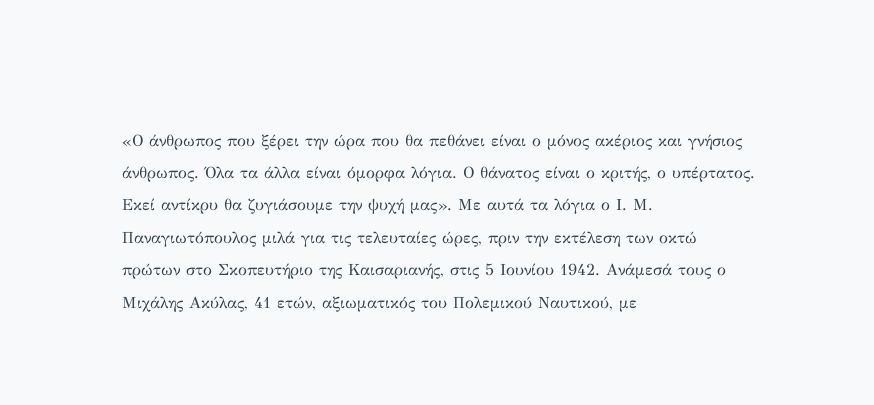«Ο άνθρωπος που ξέρει την ώρα που θα πεθάνει είναι ο μόνος ακέριος και γνήσιος άνθρωπος. Όλα τα άλλα είναι όμορφα λόγια. Ο θάνατος είναι ο κριτής, ο υπέρτατος. Εκεί αντίκρυ θα ζυγιάσουμε την ψυχή μας». Με αυτά τα λόγια ο Ι. Μ. Παναγιωτόπουλος μιλά για τις τελευταίες ώρες, πριν την εκτέλεση των οκτώ πρώτων στο Σκοπευτήριο της Καισαριανής, στις 5 Ιουνίου 1942. Ανάμεσά τους ο Μιχάλης Ακύλας, 41 ετών, αξιωματικός του Πολεμικού Ναυτικού, με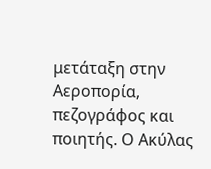μετάταξη στην Αεροπορία, πεζογράφος και ποιητής. Ο Ακύλας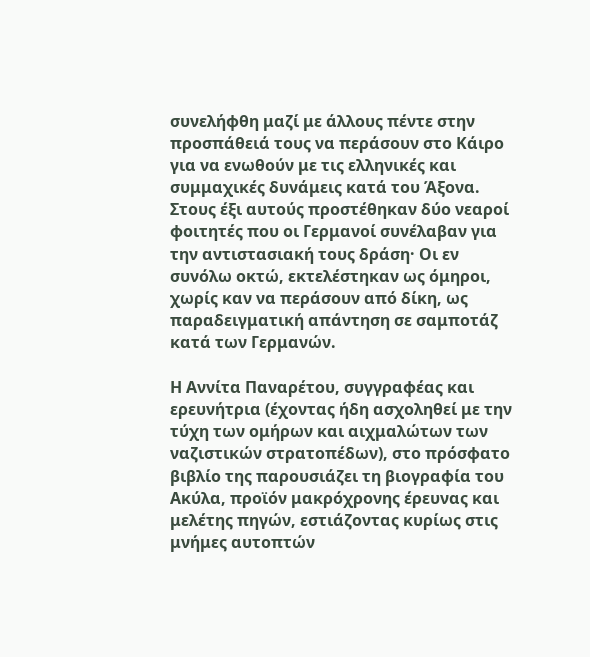συνελήφθη μαζί με άλλους πέντε στην προσπάθειά τους να περάσουν στο Κάιρο για να ενωθούν με τις ελληνικές και συμμαχικές δυνάμεις κατά του Άξονα. Στους έξι αυτούς προστέθηκαν δύο νεαροί φοιτητές που οι Γερμανοί συνέλαβαν για την αντιστασιακή τους δράση· Οι εν συνόλω οκτώ, εκτελέστηκαν ως όμηροι, χωρίς καν να περάσουν από δίκη, ως παραδειγματική απάντηση σε σαμποτάζ κατά των Γερμανών.

Η Αννίτα Παναρέτου, συγγραφέας και ερευνήτρια (έχοντας ήδη ασχοληθεί με την τύχη των ομήρων και αιχμαλώτων των ναζιστικών στρατοπέδων), στο πρόσφατο βιβλίο της παρουσιάζει τη βιογραφία του Ακύλα, προϊόν μακρόχρονης έρευνας και μελέτης πηγών, εστιάζοντας κυρίως στις μνήμες αυτοπτών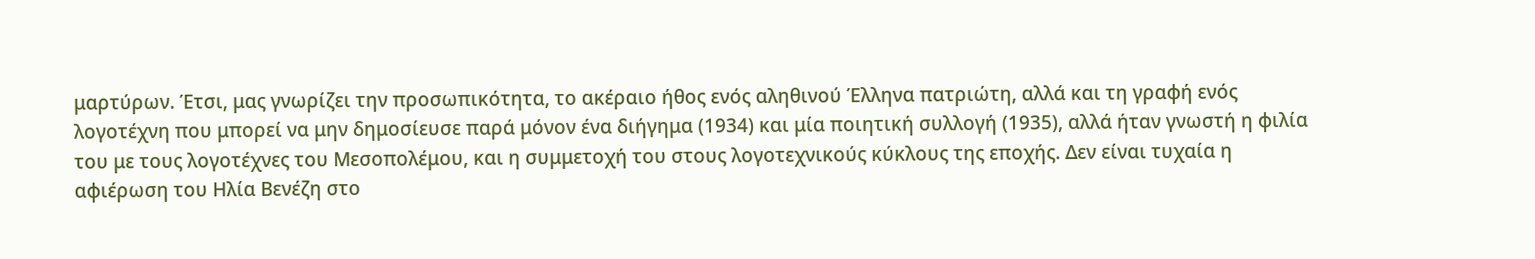μαρτύρων. Έτσι, μας γνωρίζει την προσωπικότητα, το ακέραιο ήθος ενός αληθινού Έλληνα πατριώτη, αλλά και τη γραφή ενός λογοτέχνη που μπορεί να μην δημοσίευσε παρά μόνον ένα διήγημα (1934) και μία ποιητική συλλογή (1935), αλλά ήταν γνωστή η φιλία του με τους λογοτέχνες του Μεσοπολέμου, και η συμμετοχή του στους λογοτεχνικούς κύκλους της εποχής. Δεν είναι τυχαία η αφιέρωση του Ηλία Βενέζη στο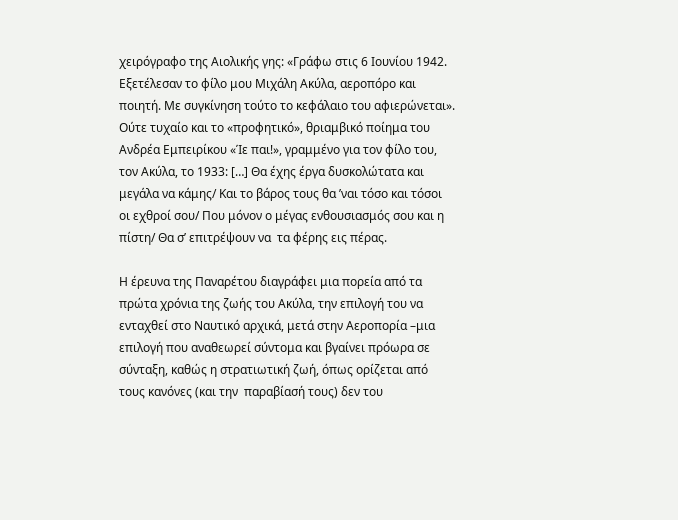χειρόγραφο της Αιολικής γης: «Γράφω στις 6 Ιουνίου 1942. Εξετέλεσαν το φίλο μου Μιχάλη Ακύλα, αεροπόρο και ποιητή. Με συγκίνηση τούτο το κεφάλαιο του αφιερώνεται». Ούτε τυχαίο και το «προφητικό», θριαμβικό ποίημα του Ανδρέα Εμπειρίκου «Ίε παι!», γραμμένο για τον φίλο του, τον Ακύλα, το 1933: […] Θα έχης έργα δυσκολώτατα και μεγάλα να κάμης/ Και το βάρος τους θα ’ναι τόσο και τόσοι οι εχθροί σου/ Που μόνον ο μέγας ενθουσιασμός σου και η πίστη/ Θα σ’ επιτρέψουν να  τα φέρης εις πέρας.

Η έρευνα της Παναρέτου διαγράφει μια πορεία από τα πρώτα χρόνια της ζωής του Ακύλα, την επιλογή του να ενταχθεί στο Ναυτικό αρχικά, μετά στην Αεροπορία –μια επιλογή που αναθεωρεί σύντομα και βγαίνει πρόωρα σε σύνταξη, καθώς η στρατιωτική ζωή, όπως ορίζεται από  τους κανόνες (και την  παραβίασή τους) δεν του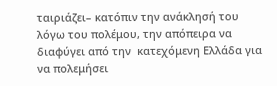ταιριάζει– κατόπιν την ανάκλησή του λόγω του πολέμου, την απόπειρα να διαφύγει από την  κατεχόμενη Ελλάδα για να πολεμήσει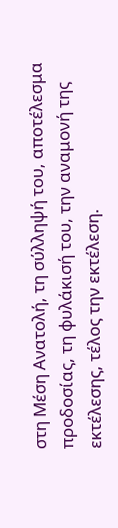στη Μέση Ανατολή, τη σύλληψή του, αποτέλεσμα προδοσίας, τη φυλάκισή του, την αναμονή της εκτέλεσης, τέλος την εκτέλεση.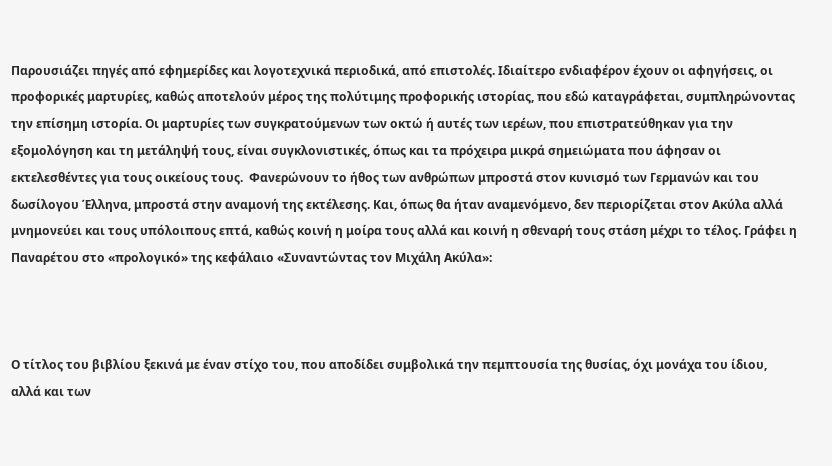Παρουσιάζει πηγές από εφημερίδες και λογοτεχνικά περιοδικά, από επιστολές. Ιδιαίτερο ενδιαφέρον έχουν οι αφηγήσεις, οι προφορικές μαρτυρίες, καθώς αποτελούν μέρος της πολύτιμης προφορικής ιστορίας, που εδώ καταγράφεται, συμπληρώνοντας την επίσημη ιστορία. Οι μαρτυρίες των συγκρατούμενων των οκτώ ή αυτές των ιερέων, που επιστρατεύθηκαν για την εξομολόγηση και τη μετάληψή τους, είναι συγκλονιστικές, όπως και τα πρόχειρα μικρά σημειώματα που άφησαν οι εκτελεσθέντες για τους οικείους τους.  Φανερώνουν το ήθος των ανθρώπων μπροστά στον κυνισμό των Γερμανών και του δωσίλογου Έλληνα, μπροστά στην αναμονή της εκτέλεσης. Και, όπως θα ήταν αναμενόμενο, δεν περιορίζεται στον Ακύλα αλλά μνημονεύει και τους υπόλοιπους επτά, καθώς κοινή η μοίρα τους αλλά και κοινή η σθεναρή τους στάση μέχρι το τέλος. Γράφει η Παναρέτου στο «προλογικό» της κεφάλαιο «Συναντώντας τον Μιχάλη Ακύλα»:



Ο τίτλος του βιβλίου ξεκινά με έναν στίχο του, που αποδίδει συμβολικά την πεμπτουσία της θυσίας, όχι μονάχα του ίδιου, αλλά και των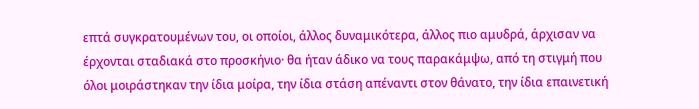επτά συγκρατουμένων του, οι οποίοι, άλλος δυναμικότερα, άλλος πιο αμυδρά, άρχισαν να έρχονται σταδιακά στο προσκήνιο· θα ήταν άδικο να τους παρακάμψω, από τη στιγμή που όλοι μοιράστηκαν την ίδια μοίρα, την ίδια στάση απέναντι στον θάνατο, την ίδια επαινετική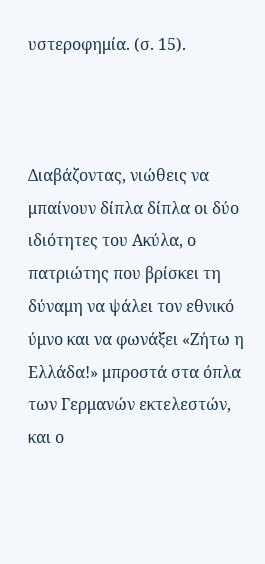υστεροφημία. (σ. 15).



Διαβάζοντας, νιώθεις να μπαίνουν δίπλα δίπλα οι δύο ιδιότητες του Ακύλα, ο πατριώτης που βρίσκει τη δύναμη να ψάλει τον εθνικό ύμνο και να φωνάξει «Ζήτω η Ελλάδα!» μπροστά στα όπλα των Γερμανών εκτελεστών, και ο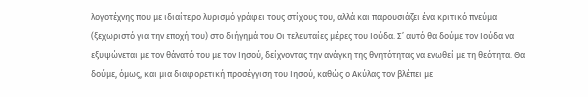λογοτέχνης που με ιδιαίτερο λυρισμό γράφει τους στίχους του, αλλά και παρουσιάζει ένα κριτικό πνεύμα (ξεχωριστό για την εποχή του) στο διήγημά του Οι τελευταίες μέρες του Ιούδα. Σ’ αυτό θα δούμε τον Ιούδα να εξυψώνεται με τον θάνατό του με τον Ιησού, δείχνοντας την ανάγκη της θνητότητας να ενωθεί με τη θεότητα. Θα δούμε, όμως, και μια διαφορετική προσέγγιση του Ιησού, καθώς ο Ακύλας τον βλέπει με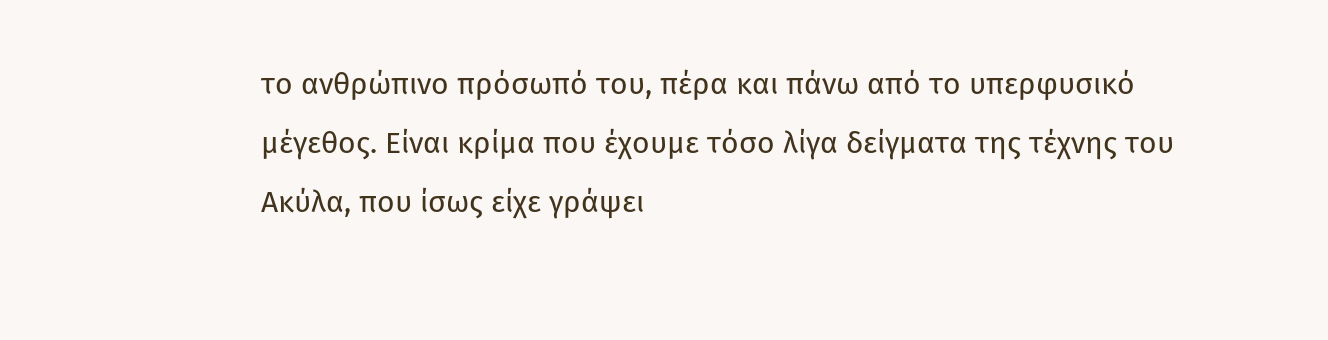το ανθρώπινο πρόσωπό του, πέρα και πάνω από το υπερφυσικό μέγεθος. Είναι κρίμα που έχουμε τόσο λίγα δείγματα της τέχνης του Ακύλα, που ίσως είχε γράψει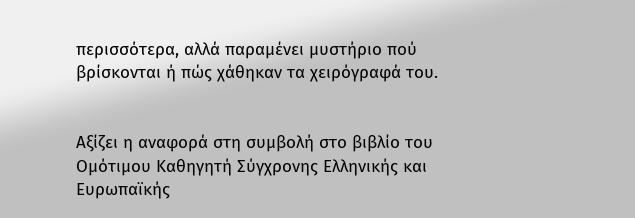περισσότερα, αλλά παραμένει μυστήριο πού  βρίσκονται ή πώς χάθηκαν τα χειρόγραφά του.


Αξίζει η αναφορά στη συμβολή στο βιβλίο του Ομότιμου Καθηγητή Σύγχρονης Ελληνικής και Ευρωπαϊκής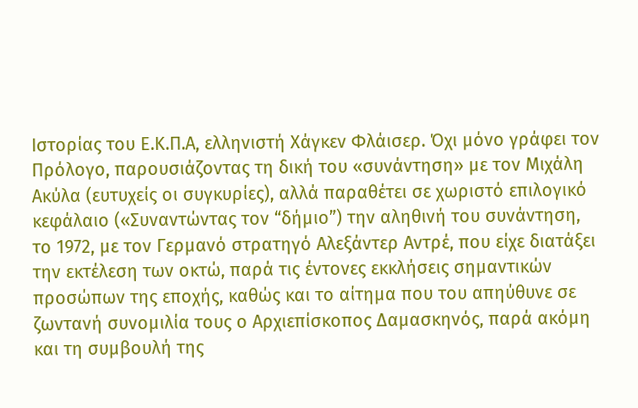Ιστορίας του Ε.Κ.Π.Α, ελληνιστή Χάγκεν Φλάισερ. Όχι μόνο γράφει τον Πρόλογο, παρουσιάζοντας τη δική του «συνάντηση» με τον Μιχάλη Ακύλα (ευτυχείς οι συγκυρίες), αλλά παραθέτει σε χωριστό επιλογικό κεφάλαιο («Συναντώντας τον “δήμιο”) την αληθινή του συνάντηση, το 1972, με τον Γερμανό στρατηγό Αλεξάντερ Αντρέ, που είχε διατάξει την εκτέλεση των οκτώ, παρά τις έντονες εκκλήσεις σημαντικών προσώπων της εποχής, καθώς και το αίτημα που του απηύθυνε σε ζωντανή συνομιλία τους ο Αρχιεπίσκοπος Δαμασκηνός, παρά ακόμη και τη συμβουλή της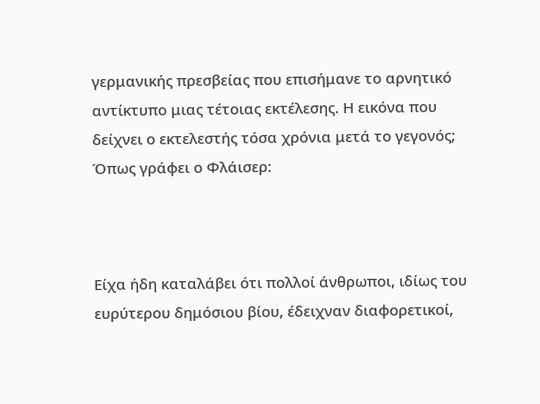γερμανικής πρεσβείας που επισήμανε το αρνητικό αντίκτυπο μιας τέτοιας εκτέλεσης. Η εικόνα που δείχνει ο εκτελεστής τόσα χρόνια μετά το γεγονός; Όπως γράφει ο Φλάισερ:



Είχα ήδη καταλάβει ότι πολλοί άνθρωποι, ιδίως του ευρύτερου δημόσιου βίου, έδειχναν διαφορετικοί,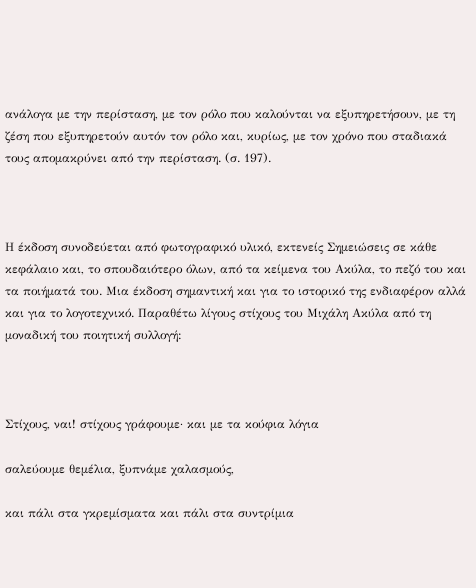ανάλογα με την περίσταση, με τον ρόλο που καλούνται να εξυπηρετήσουν, με τη ζέση που εξυπηρετούν αυτόν τον ρόλο και, κυρίως, με τον χρόνο που σταδιακά τους απομακρύνει από την περίσταση. (σ. 197).



Η έκδοση συνοδεύεται από φωτογραφικό υλικό, εκτενείς Σημειώσεις σε κάθε κεφάλαιο και, το σπουδαιότερο όλων, από τα κείμενα του Ακύλα, το πεζό του και τα ποιήματά του. Μια έκδοση σημαντική και για το ιστορικό της ενδιαφέρον αλλά και για το λογοτεχνικό. Παραθέτω λίγους στίχους του Μιχάλη Ακύλα από τη μοναδική του ποιητική συλλογή:



Στίχους, ναι! στίχους γράφουμε· και με τα κούφια λόγια

σαλεύουμε θεμέλια, ξυπνάμε χαλασμούς,

και πάλι στα γκρεμίσματα και πάλι στα συντρίμια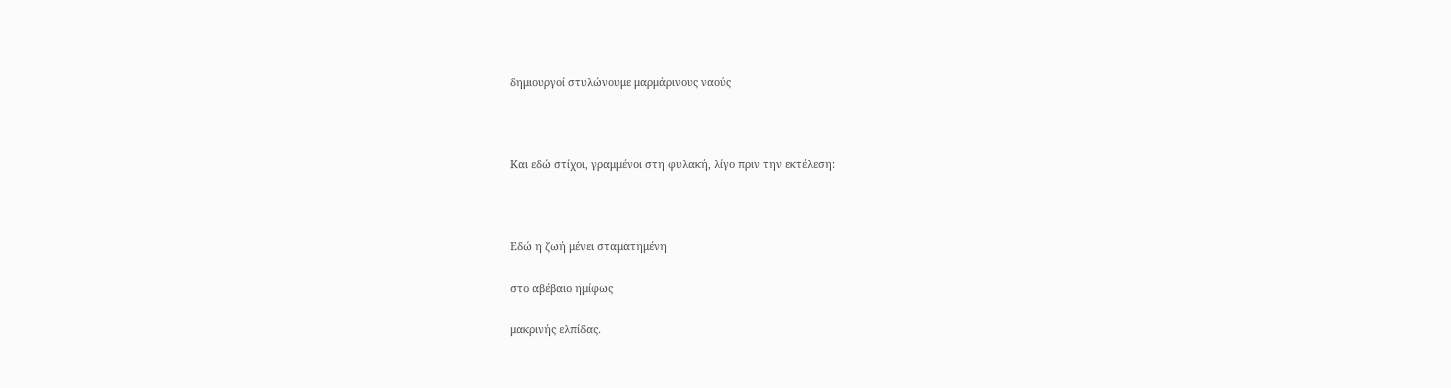δημιουργοί στυλώνουμε μαρμάρινους ναούς



Και εδώ στίχοι, γραμμένοι στη φυλακή, λίγο πριν την εκτέλεση:



Εδώ η ζωή μένει σταματημένη

στο αβέβαιο ημίφως

μακρινής ελπίδας.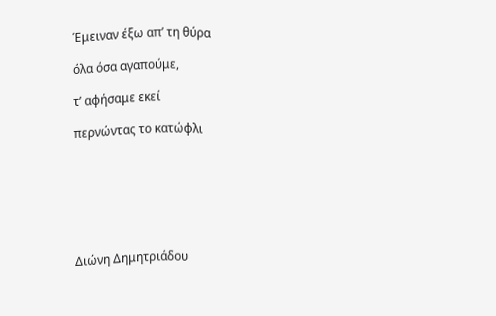Έμειναν έξω απ’ τη θύρα

όλα όσα αγαπούμε,

τ’ αφήσαμε εκεί

περνώντας το κατώφλι







Διώνη Δημητριάδου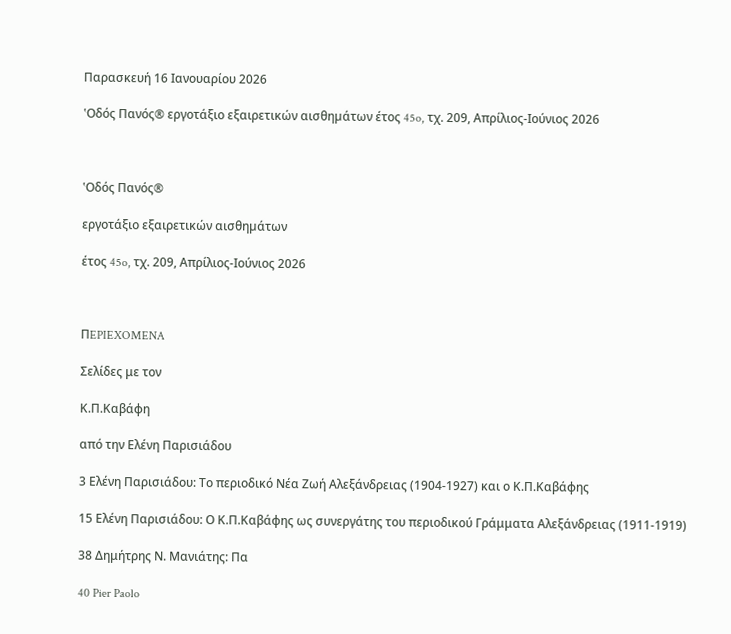Παρασκευή 16 Ιανουαρίου 2026

‛Oδός Πανός® εργοτάξιο εξαιρετικών αισθηµάτων έτος 45o, τχ. 209, Απρίλιος-Ιούνιος 2026



‛Oδός Πανός®

εργοτάξιο εξαιρετικών αισθηµάτων

έτος 45o, τχ. 209, Απρίλιος-Ιούνιος 2026



ΠEPIEXOMENA

Σελίδες με τον

Κ.Π.Καβάφη

από την Ελένη Παρισιάδου

3 Ελένη Παρισιάδου: Το περιοδικό Νέα Ζωή Αλεξάνδρειας (1904-1927) και ο Κ.Π.Καβάφης

15 Ελένη Παρισιάδου: Ο Κ.Π.Καβάφης ως συνεργάτης του περιοδικού Γράμματα Αλεξάνδρειας (1911-1919)

38 Δημήτρης Ν. Μανιάτης: Πα

40 Pier Paolo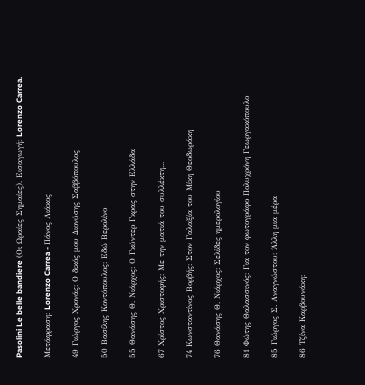Pasolini Le belle bandiere (Οι Ωραίες Σημαίες). Εισαγωγή: Lorenzo Carrea.

Μετάφραση: Lorenzo Carrea - Πάνος Λιάκος

49 Γιώργος Χρονάς: Ο δικός μου Διονύσης Σαββόπουλος

50 Βασίλης Κοντόπουλος: Εδώ Βερολίνο

55 Θανάσης Θ. Νιάρχος: Ο Γκύντερ Γκρας στην Ελλάδα

67 Χρίστος Χριστοφής: Με την ματιά του συλλέκτη...

74 Κωνσταντίνος Βορβής: Στον Γαλαξία του Μίκη Θεοδωράκη

76 Θανάσης Θ. Νιάρχος: Σελίδες ημερολογίου

81 Φώτης Θαλασσινός: Για τον φωτογράφο Πολυχρόνη Γεωργακόπουλο

85 Γιώργος Σ. Αναγνώστου: Άλλη μια μέρα

86 Τζίνα Καρβουνάκη: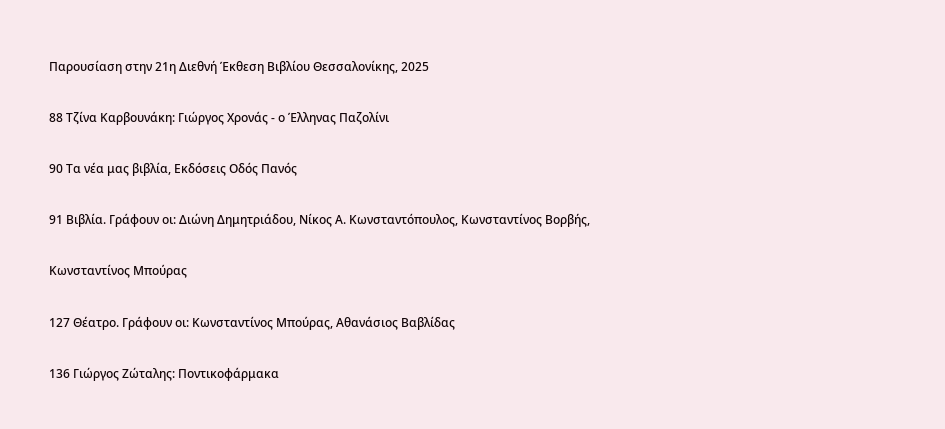Παρουσίαση στην 21η Διεθνή Έκθεση Βιβλίου Θεσσαλονίκης, 2025

88 Τζίνα Καρβουνάκη: Γιώργος Χρονάς - ο Έλληνας Παζολίνι

90 Τα νέα μας βιβλία, Εκδόσεις Οδός Πανός

91 Βιβλία. Γράφουν οι: Διώνη Δημητριάδου, Νίκος Α. Κωνσταντόπουλος, Κωνσταντίνος Βορβής,

Κωνσταντίνος Μπούρας

127 Θέατρο. Γράφουν οι: Κωνσταντίνος Μπούρας, Αθανάσιος Βαβλίδας

136 Γιώργος Ζώταλης: Ποντικοφάρμακα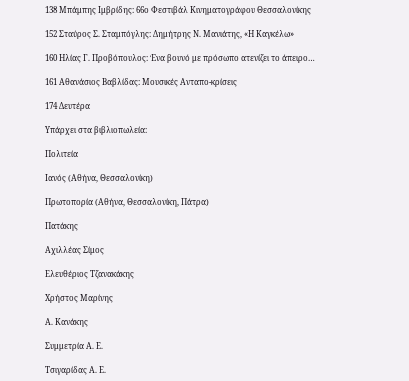138 Μπάμπης Ιμβρίδης: 66ο Φεστιβάλ Κινηματογράφου Θεσσαλονίκης

152 Σταύρος Σ. Σταμπόγλης: Δημήτρης Ν. Μανιάτης, «Η Καγκέλω»

160 Ηλίας Γ. Προβόπουλος: Ένα βουνό με πρόσωπο ατενίζει το άπειρο…

161 Αθανάσιος Βαβλίδας: Μουσικές Ανταπο-κρίσεις

174 Δευτέρα

Υπάρχει στα βιβλιοπωλεία:

Πολιτεία

Ιανός (Αθήνα, Θεσσαλονίκη)

Πρωτοπορία (Αθήνα, Θεσσαλονίκη, Πάτρα)

Πατάκης

Αχιλλέας Σίμος

Ελευθέριος Τζανακάκης

Χρήστος Μαρίνης

Α. Κανάκης

Συμμετρία Α. Ε.

Τσιγαρίδας Α. Ε.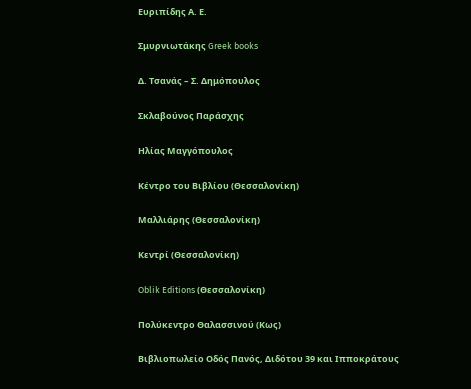Ευριπίδης Α. Ε.

Σμυρνιωτάκης Greek books

Δ. Τσανάς – Σ. Δημόπουλος

Σκλαβούνος Παράσχης

Ηλίας Μαγγόπουλος

Κέντρο του Bιβλίου (Θεσσαλονίκη)

Μαλλιάρης (Θεσσαλονίκη)

Κεντρί (Θεσσαλονίκη)

Oblik Editions (Θεσσαλονίκη)

Πολύκεντρο Θαλασσινού (Κως)

Βιβλιοπωλείο Οδός Πανός, Διδότου 39 και Ιπποκράτους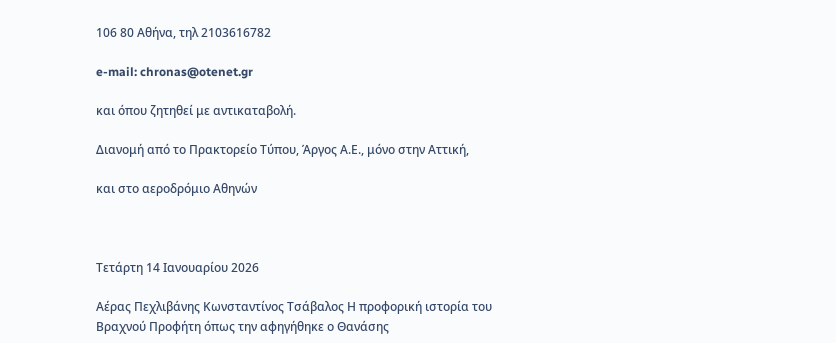106 80 Αθήνα, τηλ 2103616782

e-mail: chronas@otenet.gr

και όπου ζητηθεί με αντικαταβολή.

Διανομή από το Πρακτορείο Τύπου, Άργος Α.Ε., μόνο στην Αττική,

και στο αεροδρόμιο Αθηνών



Τετάρτη 14 Ιανουαρίου 2026

Αέρας Πεχλιβάνης Κωνσταντίνος Τσάβαλος Η προφορική ιστορία του Βραχνού Προφήτη όπως την αφηγήθηκε ο Θανάσης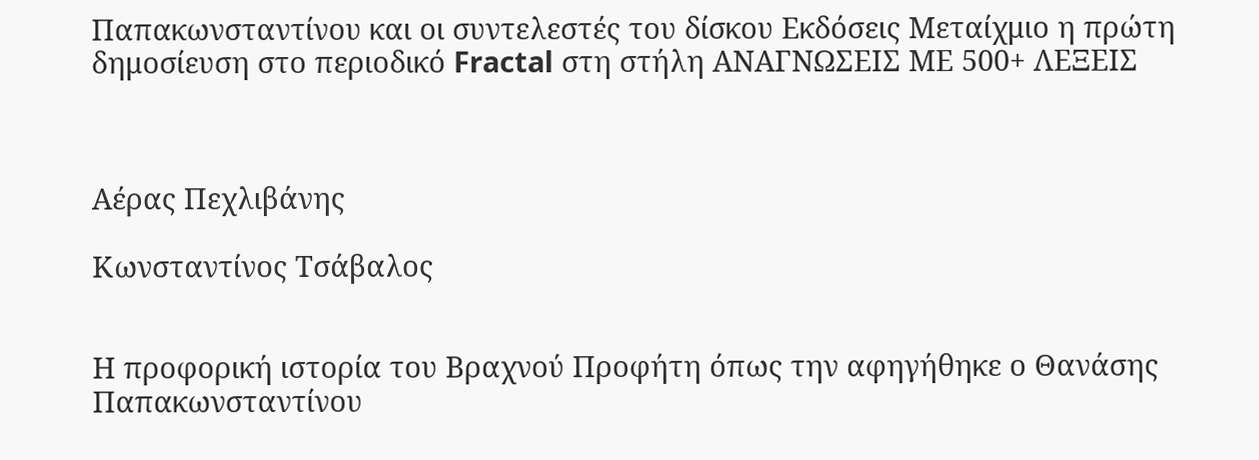Παπακωνσταντίνου και οι συντελεστές του δίσκου Εκδόσεις Μεταίχμιο η πρώτη δημοσίευση στο περιοδικό Fractal στη στήλη ΑΝΑΓΝΩΣΕΙΣ ΜΕ 500+ ΛΕΞΕΙΣ



Αέρας Πεχλιβάνης

Κωνσταντίνος Τσάβαλος


Η προφορική ιστορία του Βραχνού Προφήτη όπως την αφηγήθηκε ο Θανάσης Παπακωνσταντίνου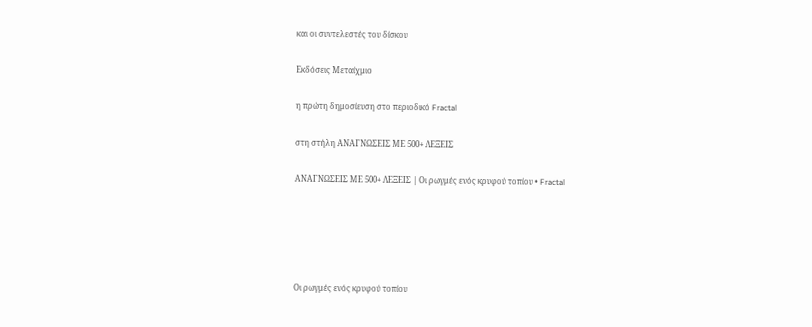και οι συντελεστές του δίσκου

Εκδόσεις Μεταίχμιο

η πρώτη δημοσίευση στο περιοδικό Fractal

στη στήλη ΑΝΑΓΝΩΣΕΙΣ ΜΕ 500+ ΛΕΞΕΙΣ

ΑΝΑΓΝΩΣΕΙΣ ΜΕ 500+ ΛΕΞΕΙΣ | Οι ρωγμές ενός κρυφού τοπίου • Fractal





Οι ρωγμές ενός κρυφού τοπίου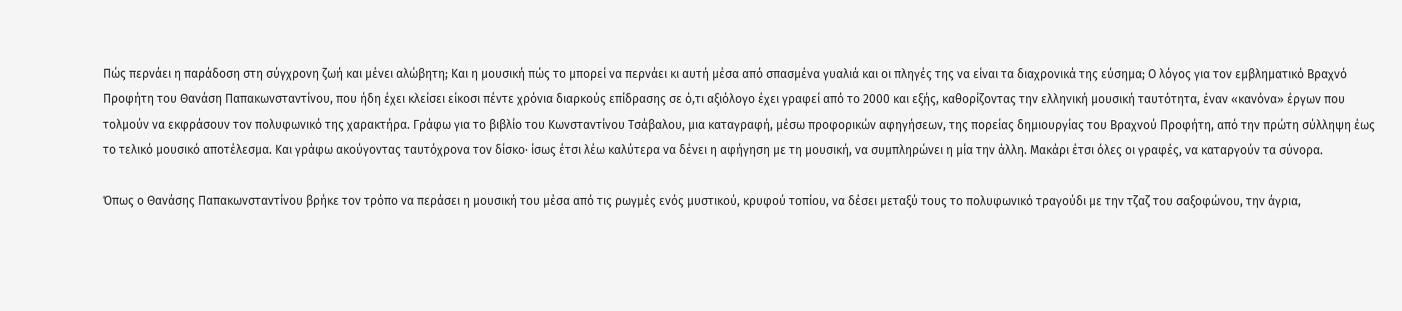Πώς περνάει η παράδοση στη σύγχρονη ζωή και μένει αλώβητη; Και η μουσική πώς το μπορεί να περνάει κι αυτή μέσα από σπασμένα γυαλιά και οι πληγές της να είναι τα διαχρονικά της εύσημα; Ο λόγος για τον εμβληματικό Βραχνό Προφήτη του Θανάση Παπακωνσταντίνου, που ήδη έχει κλείσει είκοσι πέντε χρόνια διαρκούς επίδρασης σε ό,τι αξιόλογο έχει γραφεί από το 2000 και εξής, καθορίζοντας την ελληνική μουσική ταυτότητα, έναν «κανόνα» έργων που τολμούν να εκφράσουν τον πολυφωνικό της χαρακτήρα. Γράφω για το βιβλίο του Κωνσταντίνου Τσάβαλου, μια καταγραφή, μέσω προφορικών αφηγήσεων, της πορείας δημιουργίας του Βραχνού Προφήτη, από την πρώτη σύλληψη έως το τελικό μουσικό αποτέλεσμα. Και γράφω ακούγοντας ταυτόχρονα τον δίσκο· ίσως έτσι λέω καλύτερα να δένει η αφήγηση με τη μουσική, να συμπληρώνει η μία την άλλη. Μακάρι έτσι όλες οι γραφές, να καταργούν τα σύνορα.

Όπως ο Θανάσης Παπακωνσταντίνου βρήκε τον τρόπο να περάσει η μουσική του μέσα από τις ρωγμές ενός μυστικού, κρυφού τοπίου, να δέσει μεταξύ τους το πολυφωνικό τραγούδι με την τζαζ του σαξοφώνου, την άγρια,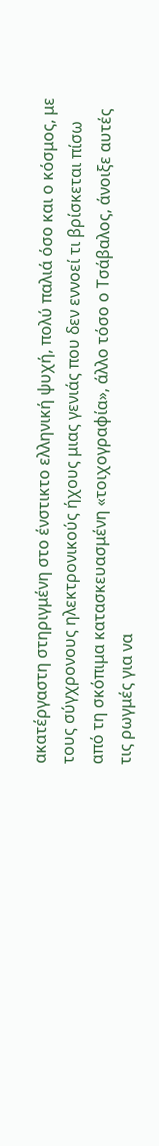ακατέργαστη στηριγμένη στο ένστικτο ελληνική ψυχή, πολύ παλιά όσο και ο κόσμος, με τους σύγχρονους ηλεκτρονικούς ήχους μιας γενιάς που δεν εννοεί τι βρίσκεται πίσω από τη σκόπιμα κατασκευασμένη «τοιχογραφία», άλλο τόσο ο Τσάβαλος, άνοιξε αυτές τις ρωγμές για να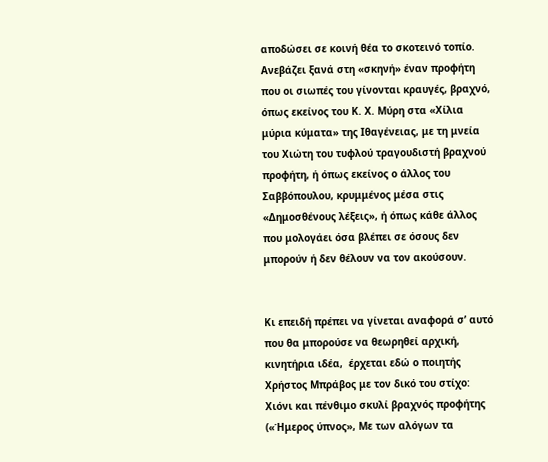αποδώσει σε κοινή θέα το σκοτεινό τοπίο. Ανεβάζει ξανά στη «σκηνή» έναν προφήτη που οι σιωπές του γίνονται κραυγές, βραχνό, όπως εκείνος του Κ. Χ. Μύρη στα «Χίλια μύρια κύματα» της Ιθαγένειας, με τη μνεία του Χιώτη του τυφλού τραγουδιστή βραχνού προφήτη, ή όπως εκείνος ο άλλος του Σαββόπουλου, κρυμμένος μέσα στις «Δημοσθένους λέξεις», ή όπως κάθε άλλος που μολογάει όσα βλέπει σε όσους δεν μπορούν ή δεν θέλουν να τον ακούσουν.


Κι επειδή πρέπει να γίνεται αναφορά σ’ αυτό που θα μπορούσε να θεωρηθεί αρχική, κινητήρια ιδέα,  έρχεται εδώ ο ποιητής Χρήστος Μπράβος με τον δικό του στίχο: Χιόνι και πένθιμο σκυλί βραχνός προφήτης («Ήμερος ύπνος», Με των αλόγων τα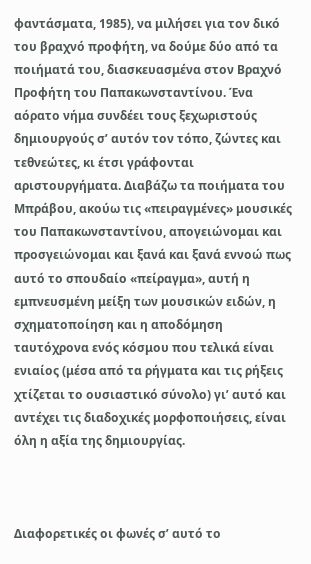φαντάσματα, 1985), να μιλήσει για τον δικό του βραχνό προφήτη, να δούμε δύο από τα ποιήματά του, διασκευασμένα στον Βραχνό Προφήτη του Παπακωνσταντίνου. Ένα αόρατο νήμα συνδέει τους ξεχωριστούς δημιουργούς σ’ αυτόν τον τόπο, ζώντες και τεθνεώτες, κι έτσι γράφονται αριστουργήματα. Διαβάζω τα ποιήματα του Μπράβου, ακούω τις «πειραγμένες» μουσικές του Παπακωνσταντίνου, απογειώνομαι και προσγειώνομαι και ξανά και ξανά εννοώ πως αυτό το σπουδαίο «πείραγμα», αυτή η εμπνευσμένη μείξη των μουσικών ειδών, η σχηματοποίηση και η αποδόμηση ταυτόχρονα ενός κόσμου που τελικά είναι ενιαίος (μέσα από τα ρήγματα και τις ρήξεις χτίζεται το ουσιαστικό σύνολο) γι’ αυτό και αντέχει τις διαδοχικές μορφοποιήσεις, είναι όλη η αξία της δημιουργίας.



Διαφορετικές οι φωνές σ’ αυτό το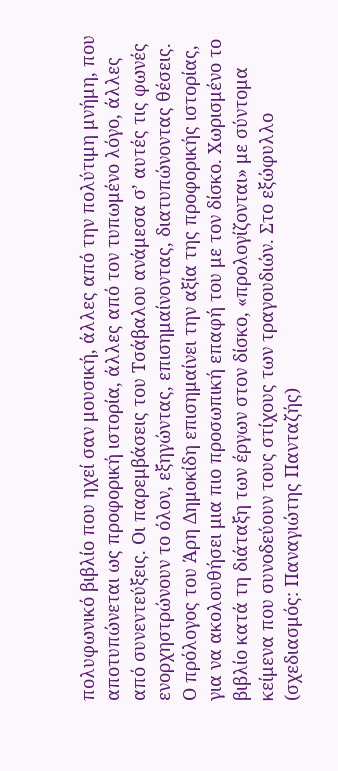πολυφωνικό βιβλίο που ηχεί σαν μουσική, άλλες από την πολύτιμη μνήμη, που αποτυπώνεται ως προφορική ιστορία, άλλες από τον τυπωμένο λόγο, άλλες από συνεντεύξεις. Οι παρεμβάσεις του Τσάβαλου ανάμεσα σ’ αυτές τις φωνές ενορχηστρώνουν το όλον, εξηγώντας, επισημαίνοντας, διατυπώνοντας θέσεις. Ο πρόλογος του Άρη Δημοκίδη επισημαίνει την αξία της προφορικής ιστορίας, για να ακολουθήσει μια πιο προσωπική επαφή του με τον δίσκο. Χωρισμένο το βιβλίο κατά τη διάταξη των έργων στον δίσκο, «προλογίζονται» με σύντομα κείμενα που συνοδεύουν τους στίχους των τραγουδιών. Στο εξώφυλλο (σχεδιασμός: Παναγιώτης Πανταζής)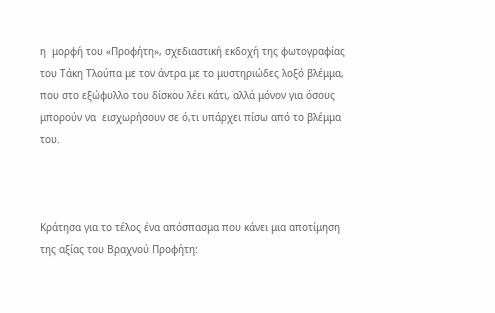η  μορφή του «Προφήτη», σχεδιαστική εκδοχή της φωτογραφίας του Τάκη Τλούπα με τον άντρα με το μυστηριώδες λοξό βλέμμα, που στο εξώφυλλο του δίσκου λέει κάτι, αλλά μόνον για όσους μπορούν να  εισχωρήσουν σε ό,τι υπάρχει πίσω από το βλέμμα του.



Κράτησα για το τέλος ένα απόσπασμα που κάνει μια αποτίμηση της αξίας του Βραχνού Προφήτη: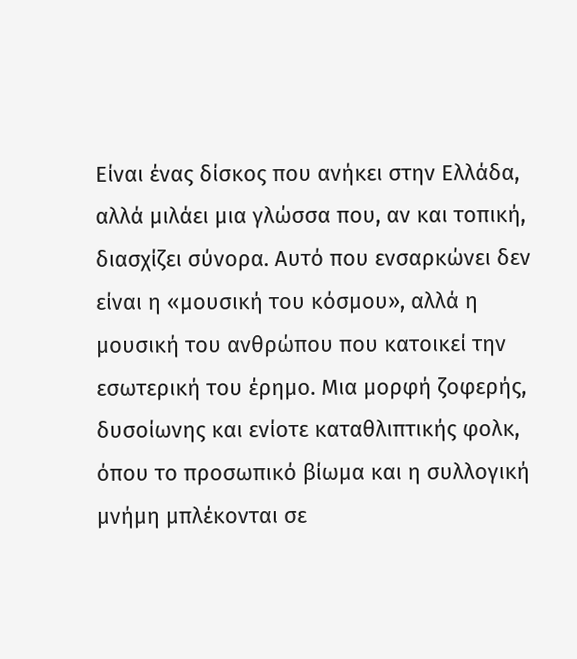Είναι ένας δίσκος που ανήκει στην Ελλάδα, αλλά μιλάει μια γλώσσα που, αν και τοπική, διασχίζει σύνορα. Αυτό που ενσαρκώνει δεν είναι η «μουσική του κόσμου», αλλά η μουσική του ανθρώπου που κατοικεί την εσωτερική του έρημο. Μια μορφή ζοφερής, δυσοίωνης και ενίοτε καταθλιπτικής φολκ, όπου το προσωπικό βίωμα και η συλλογική μνήμη μπλέκονται σε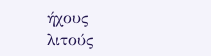ήχους λιτούς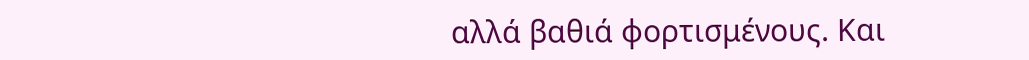αλλά βαθιά φορτισμένους. Και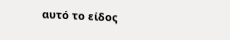αυτό το είδος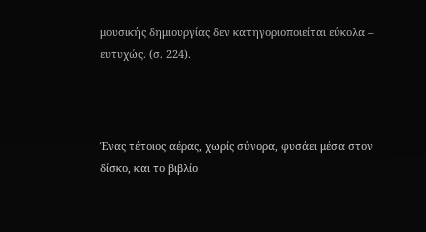μουσικής δημιουργίας δεν κατηγοριοποιείται εύκολα – ευτυχώς. (σ. 224).



Ένας τέτοιος αέρας, χωρίς σύνορα, φυσάει μέσα στον δίσκο, και το βιβλίο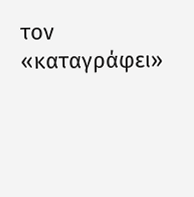τον «καταγράφει»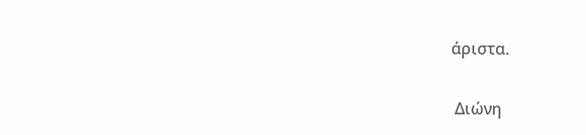άριστα.

 Διώνη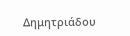Δημητριάδου